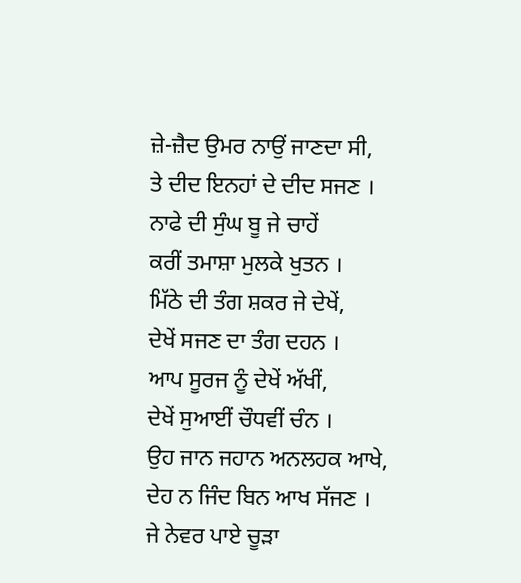ਜ਼ੇ-ਜ਼ੈਦ ਉਮਰ ਨਾਉਂ ਜਾਣਦਾ ਸੀ,
ਤੇ ਦੀਦ ਇਨਹਾਂ ਦੇ ਦੀਦ ਸਜਣ ।
ਨਾਫੇ ਦੀ ਸੁੰਘ ਬੂ ਜੇ ਚਾਹੇਂ
ਕਰੀਂ ਤਮਾਸ਼ਾ ਮੁਲਕੇ ਖੁਤਨ ।
ਮਿੱਠੇ ਦੀ ਤੰਗ ਸ਼ਕਰ ਜੇ ਦੇਖੇਂ,
ਦੇਖੇਂ ਸਜਣ ਦਾ ਤੰਗ ਦਹਨ ।
ਆਪ ਸੂਰਜ ਨੂੰ ਦੇਖੇਂ ਅੱਖੀਂ,
ਦੇਖੇਂ ਸੁਆਈਂ ਚੌਧਵੀਂ ਚੰਨ ।
ਉਹ ਜਾਨ ਜਹਾਨ ਅਨਲਹਕ ਆਖੇ,
ਦੇਹ ਨ ਜਿੰਦ ਬਿਨ ਆਖ ਸੱਜਣ ।
ਜੇ ਨੇਵਰ ਪਾਏ ਚੂੜਾ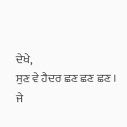ਦੇਖੇ,
ਸੁਣ ਵੇ ਹੈਦਰ ਛਣ ਛਣ ਛਣ ।
ਜੇ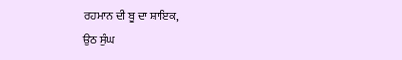ਰਹਮਾਨ ਦੀ ਬੂ ਦਾ ਸ਼ਾਇਕ,
ਉਠ ਸੁੰਘ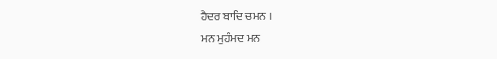ਹੈਦਰ ਬਾਦਿ ਚਮਨ ।
ਮਨ ਮੁਹੰਮਦ ਮਨ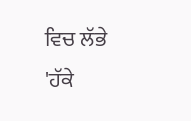ਵਿਚ ਲੱਭੇ
'ਹੱਕੇ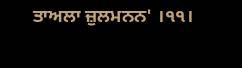ਤਾਅਲਾ ਜ਼ੁਲਮਨਨ' ।੧੧।